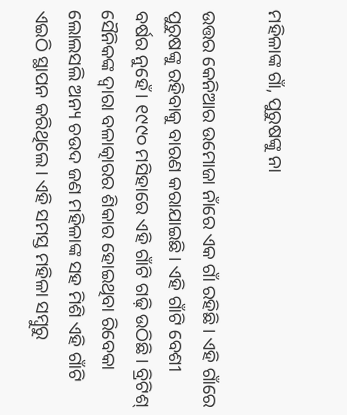ମହିଳାଙ୍କ ଗାଁ, ପୁରୁଷଙ୍କୁ ନା

ଉତ୍ତର କେନିଆର ଉମୋଜା ନାଁରେ ଏକ ଗାଁ ରହିଛି। ଏହି ଗାଁରେ ପୁରୁଷଙ୍କୁ ରହିବାକୁ ବାରଣ କରାଯାଇଛି। ଏହି ଗାଁଟି ବେଶୀ ବର୍ଷର ନୁହେଁ। ୧୯୯୦ ମସିହାରେ ଏହି ଗାଁଟି ଗଢ଼ି ଉଠିଛି। ବ୍ରିଟିଶ୍‌ ସୈନିକଙ୍କ ଦ୍ୱାରା ବଳାତ୍କାରର ଶିକାର ହୋଇଥିବା ରିବେକା ଲୋଲସଲି ଅନ୍ୟ ଚଉଦ ଜଣ ମହିଳାଙ୍କ ସହ ମିଶି ଏହି ଗାଁଟି ଏଇଠି ସ୍ଥାପନ କରିଥିଲେ। ଏହି ସମସ୍ତ ମହିଳା ସମ୍ବୁରୁ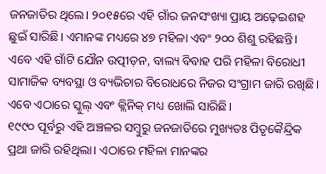ଜନଜାତିର ଥିଲେ। ୨୦୧୫ରେ ଏହି ଗାଁର ଜନସଂଖ୍ୟା ପ୍ରାୟ ଅଢ଼େଇଶହ ଛୁଇଁ ସାରିଛି। ଏମାନଙ୍କ ମଧ୍ୟରେ ୪୭ ମହିଳା ଏବଂ ୨୦୦ ଶିଶୁ ରହିଛନ୍ତି। ଏବେ ଏହି ଗାଁଟି ଯୌନ ଉତ୍ପୀଡ଼ନ, ବାଲ୍ୟ ବିବାହ ପରି ମହିଳା ବିରୋଧୀ ସାମାଜିକ ବ୍ୟବସ୍ଥା ଓ ବ୍ୟଭିଚାର ବିରୋଧରେ ନିଜର ସଂଗ୍ରାମ ଜାରି ରଖିଛି। ଏବେ ଏଠାରେ ସ୍କୁଲ୍‌ ଏବଂ କ୍ଲିନିକ୍‌ ମଧ୍ୟ ଖୋଲି ସାରିଛି।
୧୯୯୦ ପୂର୍ବରୁ ଏହି ଅଞ୍ଚଳର ସମ୍ବୁରୁ ଜନଜାତିରେ ମୁଖ୍ୟତଃ ପିତୃକୈନ୍ଦ୍ରିକ ପ୍ରଥା ଜାରି ରହିଥିଲା। ଏଠାରେ ମହିଳା ମାନଙ୍କର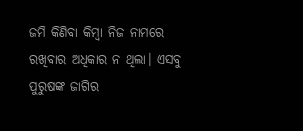ଜମି କିଣିବା କିମ୍ବା ନିଜ ନାମରେ ରଖିବାର ଅଧିକାର ନ ଥିଲା। ଏସବୁ ପୁରୁଷଙ୍କ ଜାଗିର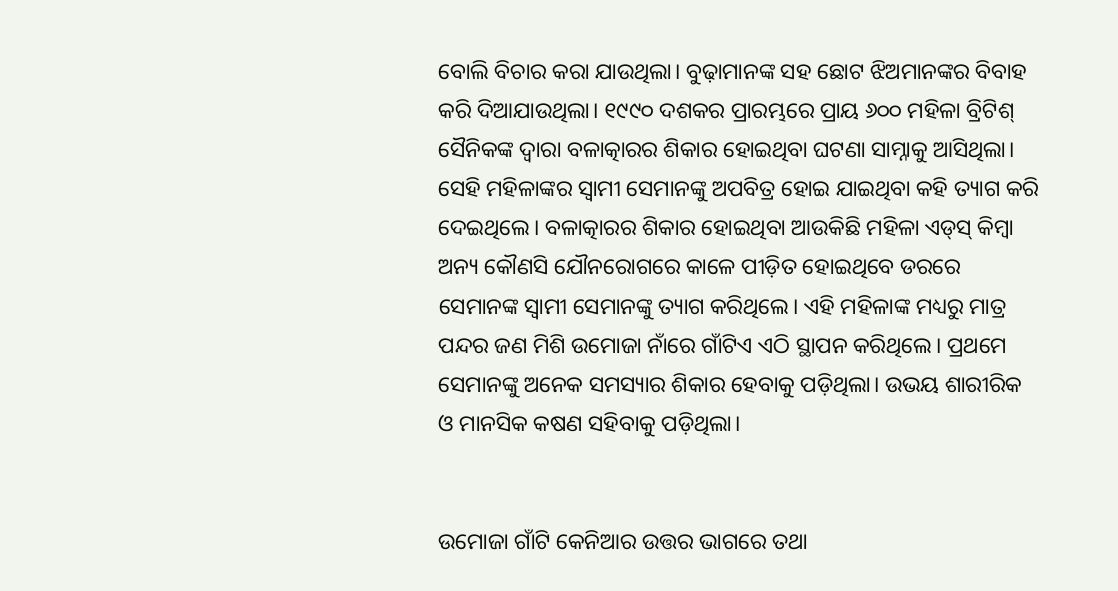ବୋଲି ବିଚାର କରା ଯାଉଥିଲା। ବୁଢ଼ାମାନଙ୍କ ସହ ଛୋଟ ଝିଅମାନଙ୍କର ବିବାହ କରି ଦିଆଯାଉଥିଲା। ୧୯୯୦ ଦଶକର ପ୍ରାରମ୍ଭରେ ପ୍ରାୟ ୬୦୦ ମହିଳା ବ୍ରିଟିଶ୍‌ ସୈନିକଙ୍କ ଦ୍ୱାରା ବଳାତ୍କାରର ଶିକାର ହୋଇଥିବା ଘଟଣା ସାମ୍ନାକୁ ଆସିଥିଲା। ସେହି ମହିଳାଙ୍କର ସ୍ୱାମୀ ସେମାନଙ୍କୁ ଅପବିତ୍ର ହୋଇ ଯାଇଥିବା କହି ତ୍ୟାଗ କରି ଦେଇଥିଲେ। ବଳାତ୍କାରର ଶିକାର ହୋଇଥିବା ଆଉକିଛି ମହିଳା ଏଡ୍‌ସ୍‌ କିମ୍ବା ଅନ୍ୟ କୌଣସି ଯୌନରୋଗରେ କାଳେ ପୀଡ଼ିତ ହୋଇଥିବେ ଡରରେ ସେମାନଙ୍କ ସ୍ୱାମୀ ସେମାନଙ୍କୁ ତ୍ୟାଗ କରିଥିଲେ। ଏହି ମହିଳାଙ୍କ ମଧ୍ୟରୁ ମାତ୍ର ପନ୍ଦର ଜଣ ମିଶି ଉମୋଜା ନାଁରେ ଗାଁଟିଏ ଏଠି ସ୍ଥାପନ କରିଥିଲେ। ପ୍ରଥମେ ସେମାନଙ୍କୁ ଅନେକ ସମସ୍ୟାର ଶିକାର ହେବାକୁ ପଡ଼ିଥିଲା। ଉଭୟ ଶାରୀରିକ ଓ ମାନସିକ କଷଣ ସହିବାକୁ ପଡ଼ିଥିଲା।


ଉମୋଜା ଗାଁଟି କେନିଆର ଉତ୍ତର ଭାଗରେ ତଥା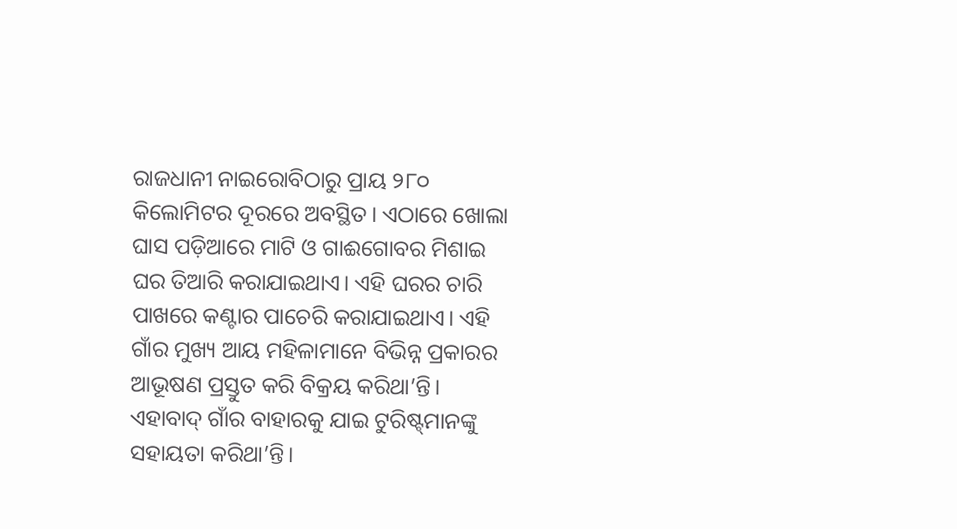ରାଜଧାନୀ ନାଇରୋବିଠାରୁ ପ୍ରାୟ ୨୮୦ କିଲୋମିଟର ଦୂରରେ ଅବସ୍ଥିତ। ଏଠାରେ ଖୋଲା ଘାସ ପଡ଼ିଆରେ ମାଟି ଓ ଗାଈଗୋବର ମିଶାଇ ଘର ତିଆରି କରାଯାଇଥାଏ। ଏହି ଘରର ଚାରି ପାଖରେ କଣ୍ଟାର ପାଚେରି କରାଯାଇଥାଏ। ଏହି ଗାଁର ମୁଖ୍ୟ ଆୟ ମହିଳାମାନେ ବିଭିନ୍ନ ପ୍ରକାରର ଆଭୂଷଣ ପ୍ରସ୍ତୁତ କରି ବିକ୍ରୟ କରିଥା’ନ୍ତି। ଏହାବାଦ୍‌ ଗାଁର ବାହାରକୁ ଯାଇ ଟୁରିଷ୍ଟ୍‌ମାନଙ୍କୁ ସହାୟତା କରିଥା’ନ୍ତି।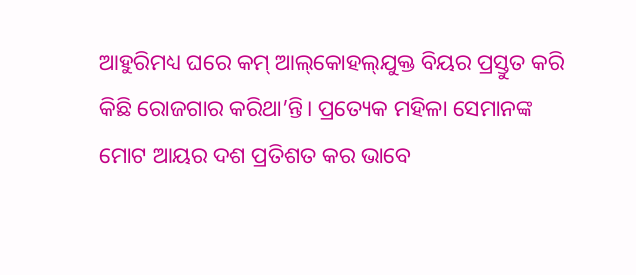ଆହୁରିମଧ୍ୟ ଘରେ କମ୍‌ ଆଲ୍‌କୋହଲ୍‌ଯୁକ୍ତ ବିୟର ପ୍ରସ୍ତୁତ କରି କିଛି ରୋଜଗାର କରିଥା’ନ୍ତି। ପ୍ରତ୍ୟେକ ମହିଳା ସେମାନଙ୍କ ମୋଟ ଆୟର ଦଶ ପ୍ରତିଶତ କର ଭାବେ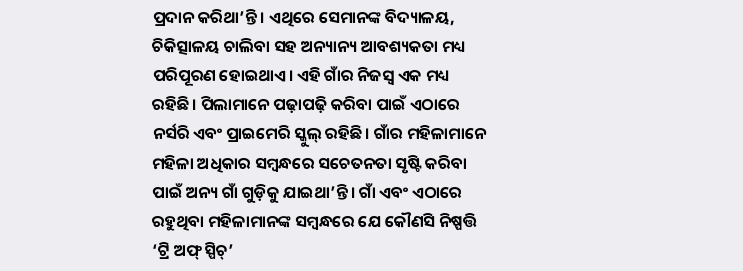ପ୍ରଦାନ କରିଥା’ନ୍ତି। ଏଥିରେ ସେମାନଙ୍କ ବିଦ୍ୟାଳୟ, ଚିକିତ୍ସାଳୟ ଚାଲିବା ସହ ଅନ୍ୟାନ୍ୟ ଆବଶ୍ୟକତା ମଧ୍ୟ ପରିପୂରଣ ହୋଇଥାଏ। ଏହି ଗାଁର ନିଜସ୍ୱ ଏକ ମଧ୍ୟ ରହିଛି। ପିଲାମାନେ ପଢ଼ାପଢ଼ି କରିବା ପାଇଁ ଏଠାରେ ନର୍ସରି ଏବଂ ପ୍ରାଇମେରି ସ୍କୁଲ୍‌ ରହିଛି। ଗାଁର ମହିଳାମାନେ ମହିଳା ଅଧିକାର ସମ୍ବନ୍ଧରେ ସଚେତନତା ସୃଷ୍ଟି କରିବା ପାଇଁ ଅନ୍ୟ ଗାଁ ଗୁଡ଼ିକୁ ଯାଇଥା’ନ୍ତି। ଗାଁ ଏବଂ ଏଠାରେ ରହୁଥିବା ମହିଳାମାନଙ୍କ ସମ୍ବନ୍ଧରେ ଯେ କୌଣସି ନିଷ୍ପତ୍ତି ‘ଟ୍ରି ଅଫ୍‌ ସ୍ପିଚ୍‌’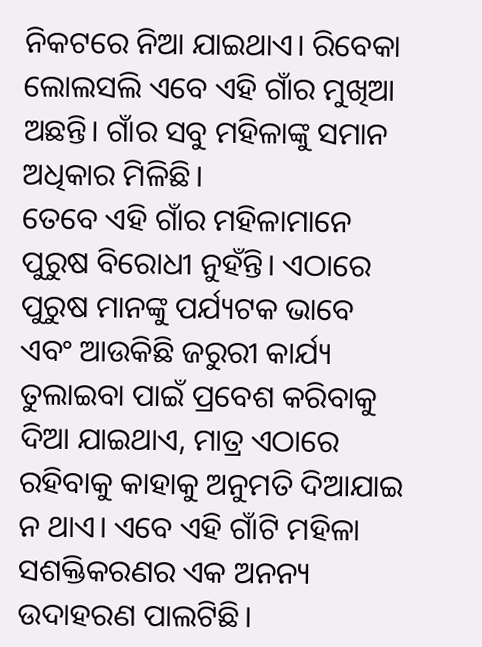ନିକଟରେ ନିଆ ଯାଇଥାଏ। ରିବେକା ଲୋଲସଲି ଏବେ ଏହି ଗାଁର ମୁଖିଆ ଅଛନ୍ତି। ଗାଁର ସବୁ ମହିଳାଙ୍କୁ ସମାନ ଅଧିକାର ମିଳିଛି।
ତେବେ ଏହି ଗାଁର ମହିଳାମାନେ ପୁରୁଷ ବିରୋଧୀ ନୁହଁନ୍ତି। ଏଠାରେ ପୁରୁଷ ମାନଙ୍କୁ ପର୍ଯ୍ୟଟକ ଭାବେ ଏବଂ ଆଉକିଛି ଜରୁରୀ କାର୍ଯ୍ୟ ତୁଲାଇବା ପାଇଁ ପ୍ରବେଶ କରିବାକୁ ଦିଆ ଯାଇଥାଏ, ମାତ୍ର ଏଠାରେ ରହିବାକୁ କାହାକୁ ଅନୁମତି ଦିଆଯାଇ ନ ଥାଏ। ଏବେ ଏହି ଗାଁଟି ମହିଳା ସଶକ୍ତିକରଣର ଏକ ଅନନ୍ୟ ଉଦାହରଣ ପାଲଟିଛି।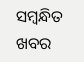ସମ୍ବନ୍ଧିତ ଖବର